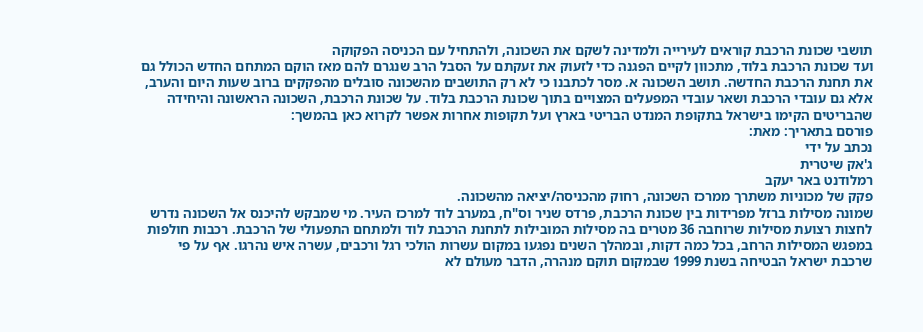תושבי שכונת הרכבת קוראים לעירייה ולמדינה לשקם את השכונה, ולהתחיל עם הכניסה הפקוקה
ועד שכונת הרכבת בלוד, מתכוון לקיים הפגנה כדי לזעוק את זעקתם על הסבל הרב שנגרם להם מאז הוקם המתחם החדש הכולל גם את תחנת הרכבת החדשה. תושב השכונה א. מסר לכתבנו כי לא רק התושבים מהשכונה סובלים מהפקקים ברוב שעות היום והערב, אלא גם עובדי הרכבת ושאר עובדי המפעלים המצויים בתוך שכונת הרכבת בלוד. על שכונת הרכבת, השכונה הראשונה והיחידה שהבריטים הקימו בישראל בתקופת המנדט הבריטי בארץ ועל תקופות אחרות אפשר לקרוא כאן בהמשך:
פורסם בתאריך: מאת:
נכתב על ידי
ג'אק שיטרית
רמלודנט באר יעקב
פקק של מכוניות משתרך ממרכז השכונה, רחוק מהכניסה/יציאה מהשכונה.
שמונה מסילות ברזל מפרידות בין שכונת הרכבת, פרדס שניר וס"ח, במערב לוד למרכז העיר. מי שמבקש להיכנס אל השכונה נדרש לחצות רצועת מסילות שרוחבה 36 מטרים בה מסילות המובילות לתחנת הרכבת לוד ולמתחם התפעולי של הרכבת. רכבות חולפות במפגש המסילות הרחב, בכל כמה דקות, ובמהלך השנים נפגעו במקום עשרות הולכי רגל ורכבים, עשרה איש נהרגו. אף על פי שרכבת ישראל הבטיחה בשנת 1999 שבמקום תוקם מנהרה, הדבר מעולם לא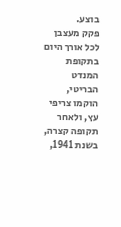בוצע.
פקק מעצבן לכל אורך היום
בתקופת המנדט הבריטי, הוקמו צריפי עץ, ולאחר תקופה קצרה, בשנת 1941,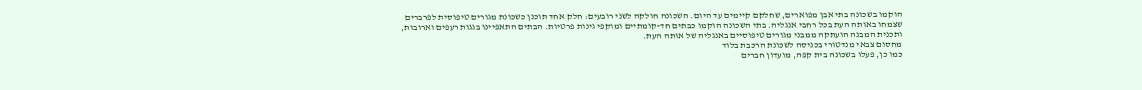הוקמו בשכונה בתי אבן מפוארים, שחלקם קיימים עד היום. השכונה חולקה לשני רובעים: חלק אחד תוכנן כשכונת מגורים טיפוסית לפרברים שצמחו באותה העת בכל רחבי אנגליה. בתי השכונה הוקמו כבתים חד-קומתיים ומוקפי גינות פרטיות. הבתים התאפיינו בגגות רעפים וארובות, ותכנית המבנה הועתקה ממבני מגורים טיפוסיים באנגליה של אותה העת.
מחסום צבאי מנדטורי בכניסה לשכונת הרכבת בלוד
כמו כן, פעלו בשכונה בית קפה, מועדון חברים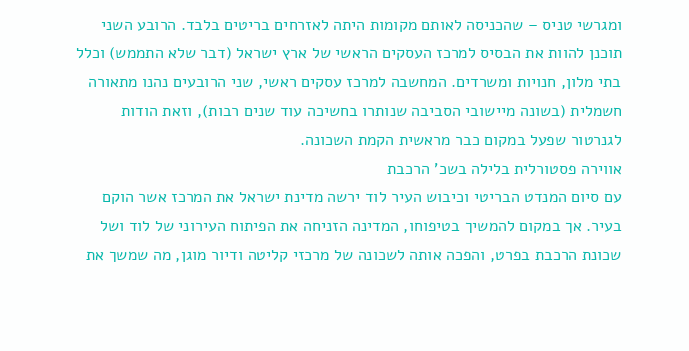ומגרשי טניס – שהכניסה לאותם מקומות היתה לאזרחים בריטים בלבד. הרובע השני תוכנן להוות את הבסיס למרכז העסקים הראשי של ארץ ישראל (דבר שלא התממש) וכלל בתי מלון, חנויות ומשרדים. המחשבה למרכז עסקים ראשי, שני הרובעים נהנו מתאורה חשמלית (בשונה מיישובי הסביבה שנותרו בחשיכה עוד שנים רבות), וזאת הודות לגנרטור שפעל במקום כבר מראשית הקמת השכונה.
אווירה פסטורלית בלילה בשכ' הרכבת
עם סיום המנדט הבריטי וכיבוש העיר לוד ירשה מדינת ישראל את המרכז אשר הוקם בעיר. אך במקום להמשיך בטיפוחו, המדינה הזניחה את הפיתוח העירוני של לוד ושל שכונת הרכבת בפרט, והפכה אותה לשכונה של מרכזי קליטה ודיור מוגן, מה שמשך את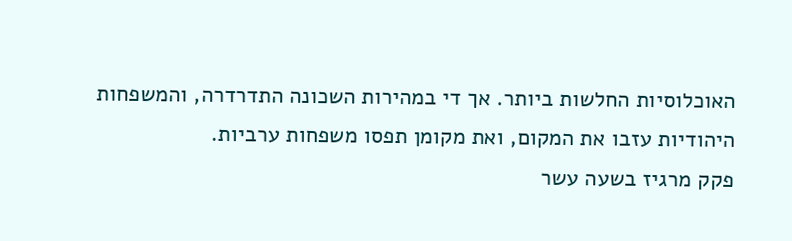האוכלוסיות החלשות ביותר. אך די במהירות השכונה התדרדרה, והמשפחות היהודיות עזבו את המקום, ואת מקומן תפסו משפחות ערביות.
פקק מרגיז בשעה עשר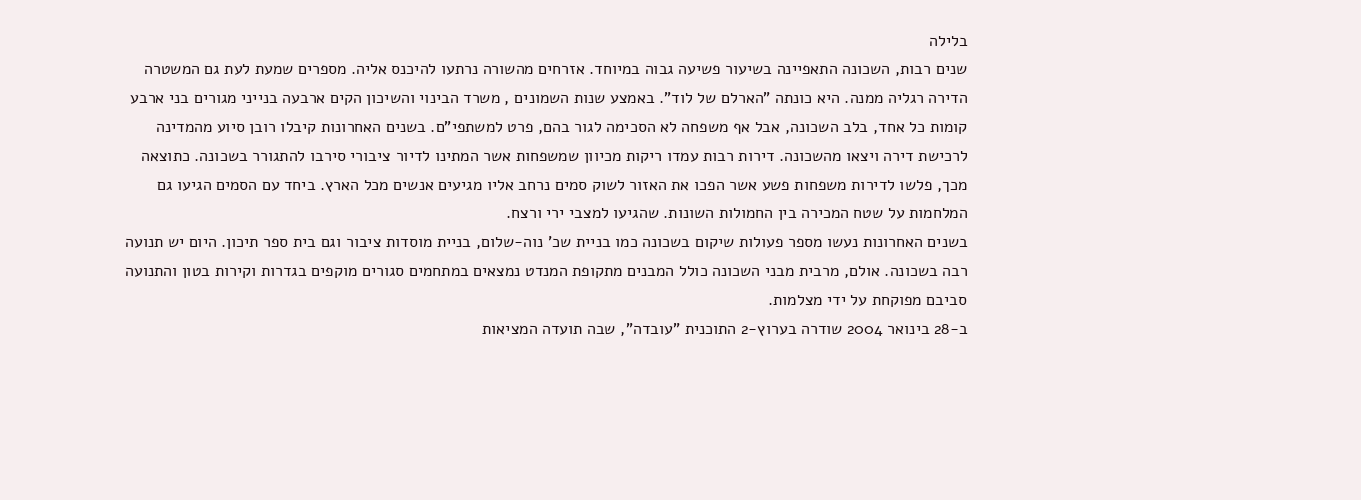בלילה
שנים רבות, השכונה התאפיינה בשיעור פשיעה גבוה במיוחד. אזרחים מהשורה נרתעו להיכנס אליה. מספרים שמעת לעת גם המשטרה הדירה רגליה ממנה. היא כונתה "הארלם של לוד". באמצע שנות השמונים , משרד הבינוי והשיכון הקים ארבעה בנייני מגורים בני ארבע קומות כל אחד, בלב השכונה, אבל אף משפחה לא הסכימה לגור בהם, פרט למשתפי"ם. בשנים האחרונות קיבלו רובן סיוע מהמדינה לרכישת דירה ויצאו מהשכונה. דירות רבות עמדו ריקות מכיוון שמשפחות אשר המתינו לדיור ציבורי סירבו להתגורר בשכונה. כתוצאה מכך, פלשו לדירות משפחות פשע אשר הפכו את האזור לשוק סמים נרחב אליו מגיעים אנשים מכל הארץ. ביחד עם הסמים הגיעו גם המלחמות על שטח המכירה בין החמולות השונות. שהגיעו למצבי ירי ורצח.
בשנים האחרונות נעשו מספר פעולות שיקום בשכונה כמו בניית שכ' נוה-שלום, בניית מוסדות ציבור וגם בית ספר תיכון. היום יש תנועה רבה בשכונה. אולם, מרבית מבני השכונה כולל המבנים מתקופת המנדט נמצאים במתחמים סגורים מוקפים בגדרות וקירות בטון והתנועה סביבם מפוקחת על ידי מצלמות.
ב-28 בינואר 2004 שודרה בערוץ-2 התוכנית "עובדה", שבה תועדה המציאות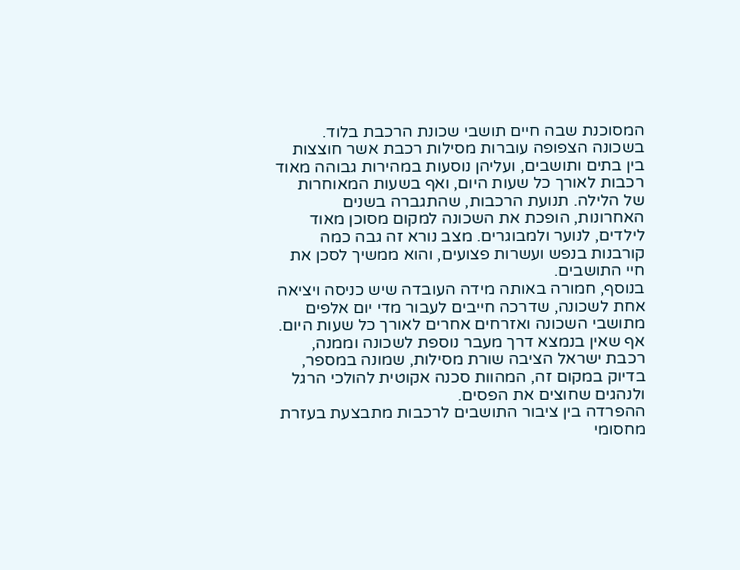המסוכנת שבה חיים תושבי שכונת הרכבת בלוד. בשכונה הצפופה עוברות מסילות רכבת אשר חוצצות בין בתים ותושבים, ועליהן נוסעות במהירות גבוהה מאוד רכבות לאורך כל שעות היום, ואף בשעות המאוחרות של הלילה. תנועת הרכבות, שהתגברה בשנים האחרונות, הופכת את השכונה למקום מסוכן מאוד לילדים, לנוער ולמבוגרים. מצב נורא זה גבה כמה קורבנות בנפש ועשרות פצועים, והוא ממשיך לסכן את חיי התושבים.
בנוסף, חמורה באותה מידה העובדה שיש כניסה ויציאה אחת לשכונה, שדרכה חייבים לעבור מדי יום אלפים מתושבי השכונה ואזרחים אחרים לאורך כל שעות היום. אף שאין בנמצא דרך מעבר נוספת לשכונה וממנה, רכבת ישראל הציבה שורת מסילות, שמונה במספר, בדיוק במקום זה, המהוות סכנה אקוטית להולכי הרגל ולנהגים שחוצים את הפסים.
ההפרדה בין ציבור התושבים לרכבות מתבצעת בעזרת מחסומי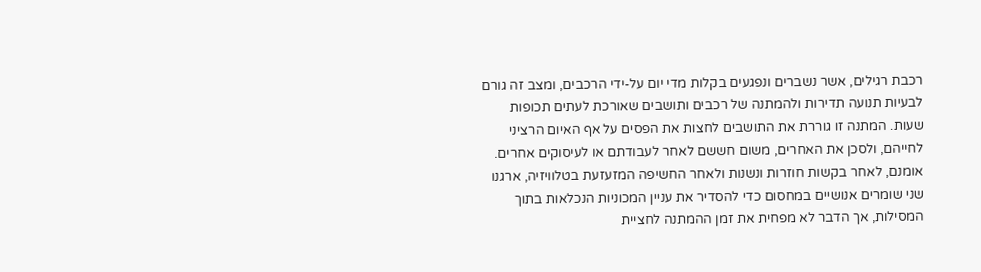רכבת רגילים, אשר נשברים ונפגעים בקלות מדי יום על-ידי הרכבים, ומצב זה גורם לבעיות תנועה תדירות ולהמתנה של רכבים ותושבים שאורכת לעתים תכופות שעות. המתנה זו גוררת את התושבים לחצות את הפסים על אף האיום הרציני לחייהם, ולסכן את האחרים, משום חששם לאחר לעבודתם או לעיסוקים אחרים.
אומנם, לאחר בקשות חוזרות ונשנות ולאחר החשיפה המזעזעת בטלוויזיה, ארגנו שני שומרים אנושיים במחסום כדי להסדיר את עניין המכוניות הנכלאות בתוך המסילות, אך הדבר לא מפחית את זמן ההמתנה לחציית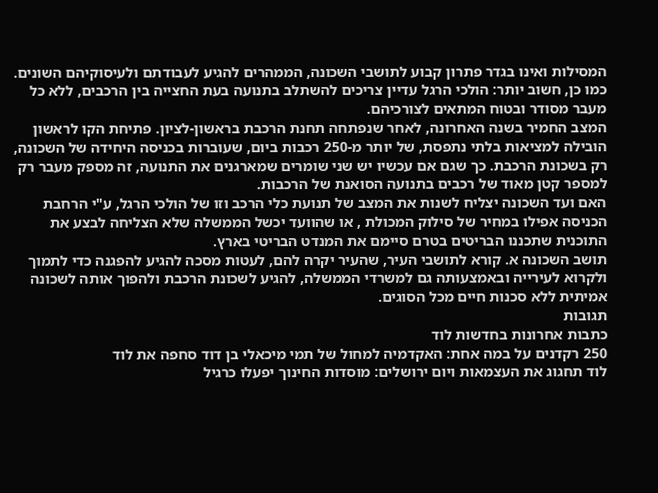המסילות ואינו בגדר פתרון קבוע לתושבי השכונה, הממהרים להגיע לעבודתם ולעיסוקיהם השונים. כמו כן, חשוב יותר: הולכי הרגל עדיין צריכים להשתלב בתנועה בעת החצייה בין הרכבים, ללא כל מעבר מסודר ובטוח המתאים לצורכיהם.
המצב החמיר בשנה האחרונה, לאחר שנפתחה תחנת הרכבת בראשון-לציון. פתיחת הקו לראשון הובילה למציאות בלתי נתפסת, של יותר מ-250 רכבות ביום, שעוברות בכניסה היחידה של השכונה, רק בשכונת הרכבת. כך שגם אם עכשיו יש שני שומרים שמארגנים את התנועה, זה מספק מעבר רק למספר קטן מאוד של רכבים בתנועה הסואנת של הרכבות.
האם ועד השכונה יצליח לשנות את המצב של תנועת כלי הרכב וזו של הולכי הרגל, ע"י הרחבת הכניסה אפילו במחיר של סילוק המכולת , או שהוועד יכשל הממשלה שלא הצליחה לבצע את התוכנית שתכננו הבריטים בטרם סיימם את המנדט הבריטי בארץ.
תושב השכונה א. קורא לתושבי העיר, שהעיר יקרה להם, לעטות מסכה להגיע להפגנה כדי לתמוך ולקרוא לעירייה ובאמצעותה גם למשרדי הממשלה, להגיע לשכונת הרכבת ולהפוך אותה לשכונה אמיתית ללא סכנות חיים מכל הסוגים.
תגובות
כתבות אחרונות בחדשות לוד
250 רקדנים על במה אחת: האקדמיה למחול של תמי מיכאלי בן דוד סחפה את לוד
לוד תחגוג את העצמאות ויום ירושלים: מוסדות החינוך יפעלו כרגיל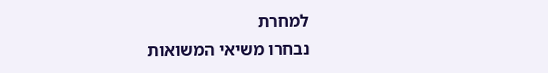למחרת
נבחרו משיאי המשואות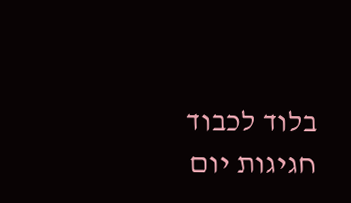בלוד לכבוד חגיגות יום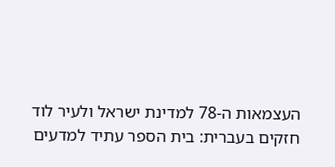העצמאות ה-78 למדינת ישראל ולעיר לוד
חזקים בעברית: בית הספר עתיד למדעים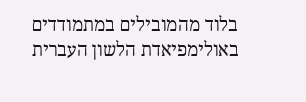בלוד מהמובילים במתמודדים באולימפיאדת הלשון העברית